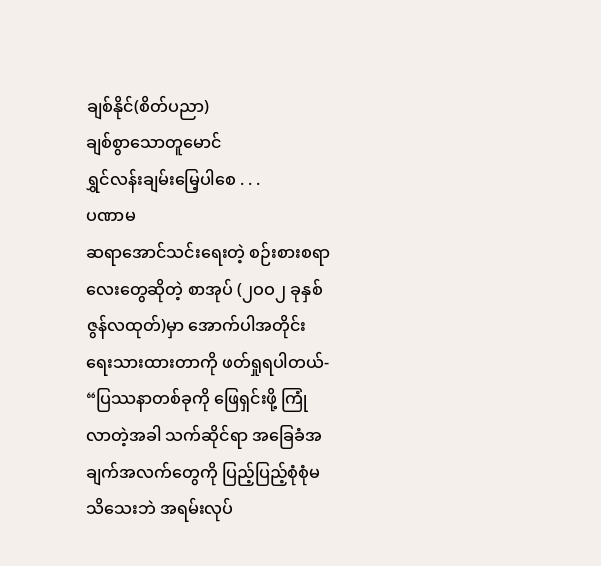ချစ်နိုင်(စိတ်ပညာ)
ချစ်စွာသောတူမောင်
ရွှင်လန်းချမ်းမြေ့ပါစေ . . .
ပဏာမ
ဆရာအောင်သင်းရေးတဲ့ စဉ်းစားစရာလေးတွေဆိုတဲ့ စာအုပ် (၂ဝဝ၂ ခုနှစ် ဇွန်လထုတ်)မှာ အောက်ပါအတိုင်း ရေးသားထားတာကို ဖတ်ရှုရပါတယ်-
“ပြဿနာတစ်ခုကို ဖြေရှင်းဖို့ ကြုံလာတဲ့အခါ သက်ဆိုင်ရာ အခြေခံအချက်အလက်တွေကို ပြည့်ပြည့်စုံစုံမသိသေးဘဲ အရမ်းလုပ်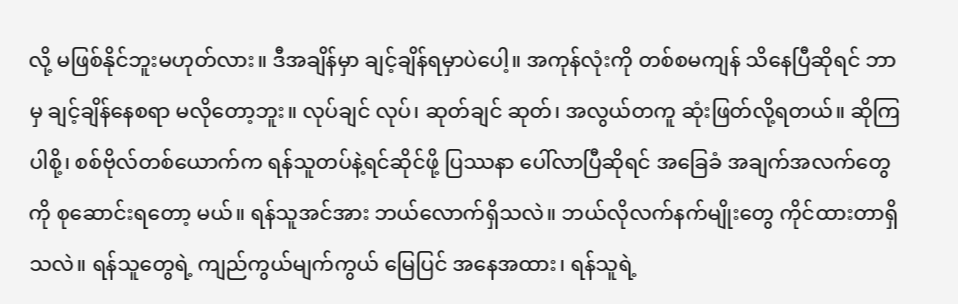လို့ မဖြစ်နိုင်ဘူးမဟုတ်လား။ ဒီအချိန်မှာ ချင့်ချိန်ရမှာပဲပေါ့။ အကုန်လုံးကို တစ်စမကျန် သိနေပြီဆိုရင် ဘာမှ ချင့်ချိန်နေစရာ မလိုတော့ဘူး။ လုပ်ချင် လုပ်၊ ဆုတ်ချင် ဆုတ်၊ အလွယ်တကူ ဆုံးဖြတ်လို့ရတယ်။ ဆိုကြပါစို့၊ စစ်ဗိုလ်တစ်ယောက်က ရန်သူတပ်နဲ့ရင်ဆိုင်ဖို့ ပြဿနာ ပေါ်လာပြီဆိုရင် အခြေခံ အချက်အလက်တွေကို စုဆောင်းရတော့ မယ်။ ရန်သူအင်အား ဘယ်လောက်ရှိသလဲ။ ဘယ်လိုလက်နက်မျိုးတွေ ကိုင်ထားတာရှိသလဲ။ ရန်သူတွေရဲ့ ကျည်ကွယ်မျက်ကွယ် မြေပြင် အနေအထား၊ ရန်သူရဲ့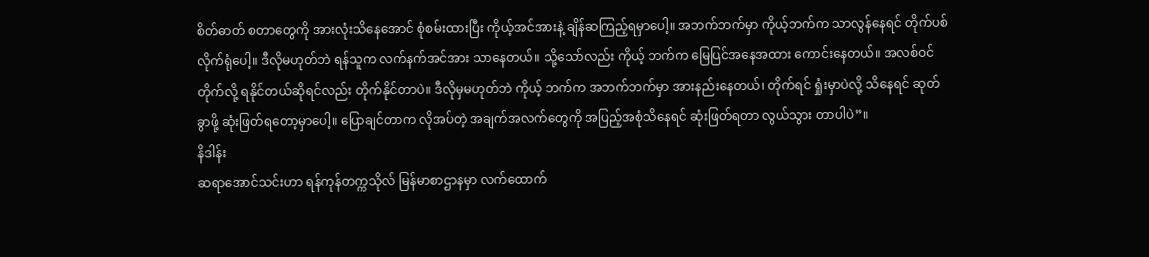စိတ်ဓာတ် စတာတွေကို အားလုံးသိနေအောင် စုံစမ်းထားပြီး ကိုယ့်အင်အားနဲ့ ချိန်ဆကြည့်ရမှာပေါ့။ အဘက်ဘက်မှာ ကိုယ့်ဘက်က သာလွန်နေရင် တိုက်ပစ်လိုက်ရုံပေါ့။ ဒီလိုမဟုတ်ဘဲ ရန်သူက လက်နက်အင်အား သာနေတယ်။ သို့သော်လည်း ကိုယ့် ဘက်က မြေပြင်အနေအထား ကောင်းနေတယ်။ အလစ်ဝင်တိုက်လို့ ရနိုင်တယ်ဆိုရင်လည်း တိုက်နိုင်တာပဲ။ ဒီလိုမှမဟုတ်ဘဲ ကိုယ့် ဘက်က အဘက်ဘက်မှာ အားနည်းနေတယ်၊ တိုက်ရင် ရှုံးမှာပဲလို့ သိနေရင် ဆုတ်ခွာဖို့ ဆုံးဖြတ်ရတော့မှာပေါ့။ ပြောချင်တာက လိုအပ်တဲ့ အချက်အလက်တွေကို အပြည့်အစုံသိနေရင် ဆုံးဖြတ်ရတာ လွယ်သွား တာပါပဲ”။
နိဒါန်း
ဆရာအောင်သင်းဟာ ရန်ကုန်တက္ကသိုလ် မြန်မာစာဌာနမှာ လက်ထောက်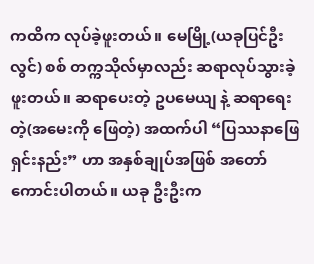ကထိက လုပ်ခဲ့ဖူးတယ်။ မေမြို့(ယခုပြင်ဦးလွင်) စစ် တက္ကသိုလ်မှာလည်း ဆရာလုပ်သွားခဲ့ဖူးတယ်။ ဆရာပေးတဲ့ ဥပမေယျ နဲ့ ဆရာရေးတဲ့(အမေးကို ဖြေတဲ့) အထက်ပါ “ပြဿနာဖြေရှင်းနည်း” ဟာ အနှစ်ချုပ်အဖြစ် အတော်ကောင်းပါတယ်။ ယခု ဦးဦးက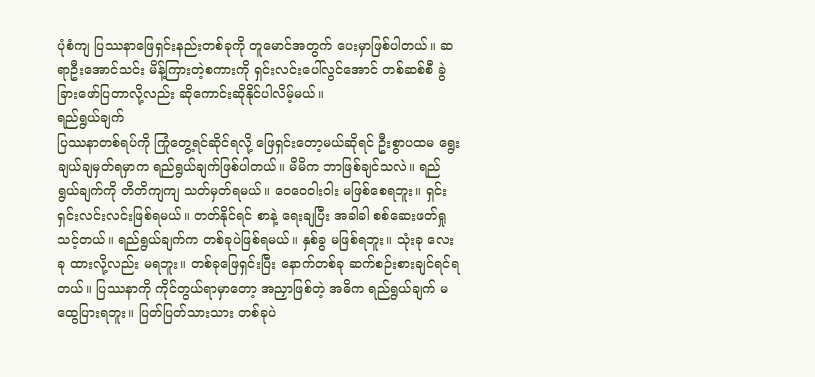ပုံစံကျ ပြဿနာဖြေရှင်းနည်းတစ်ခုကို တူမောင်အတွက် ပေးမှာဖြစ်ပါတယ်။ ဆရာဦးအောင်သင်း မိန့်ကြားတဲ့စကားကို ရှင်းလင်းပေါ်လွင်အောင် တစ်ဆစ်စီ ခွဲခြားဖော်ပြတာလို့လည်း ဆိုကောင်းဆိုနိုင်ပါလိမ့်မယ်။
ရည်ရွယ်ချက်
ပြဿနာတစ်ရပ်ကို ကြုံတွေ့ရင်ဆိုင်ရလို့ ဖြေရှင်းတော့မယ်ဆိုရင် ဦးစွာပထမ ရွေးချယ်ချမှတ်ရမှာက ရည်ရွယ်ချက်ဖြစ်ပါတယ်။ မိမိက ဘာဖြစ်ချင်သလဲ။ ရည်ရွယ်ချက်ကို တိတိကျကျ သတ်မှတ်ရမယ်။ ဝေဝေဝါးဝါး မဖြစ်စေရဘူး။ ရှင်းရှင်းလင်းလင်းဖြစ်ရမယ်။ တတ်နိုင်ရင် စာနဲ့ ရေးချပြီး အခါခါ စစ်ဆေးဖတ်ရှုသင့်တယ်။ ရည်ရွယ်ချက်က တစ်ခုပဲဖြစ်ရမယ်။ နှစ်ခွ မဖြစ်ရဘူး။ သုံးခု လေးခု ထားလို့လည်း မရဘူး။ တစ်ခုဖြေရှင်းပြီး နောက်တစ်ခု ဆက်စဉ်းစားချင်ရင်ရတယ်။ ပြဿနာကို ကိုင်တွယ်ရာမှာတော့ အညှာဖြစ်တဲ့ အဓိက ရည်ရွယ်ချက် မထွေပြားရဘူး။ ပြတ်ပြတ်သားသား တစ်ခုပဲ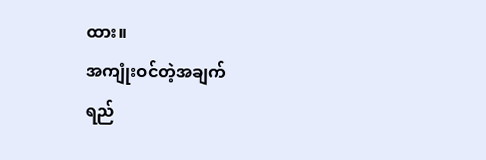ထား။
အကျုံးဝင်တဲ့အချက်
ရည်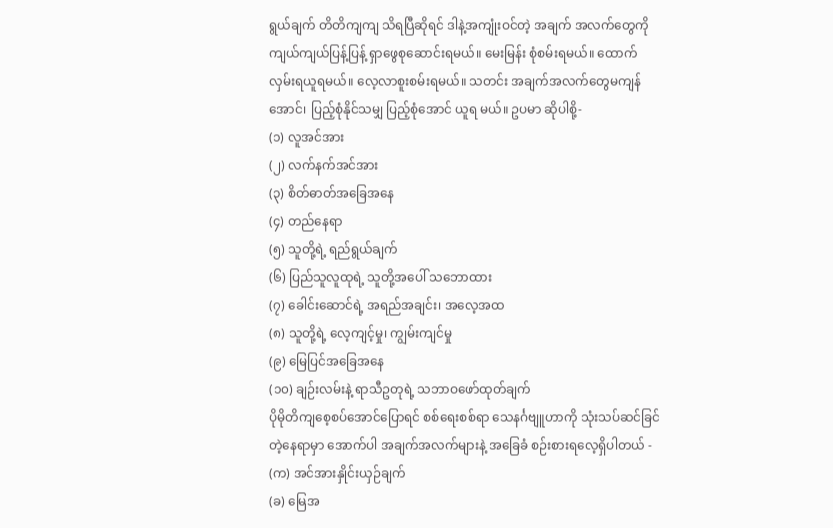ရွယ်ချက် တိတိကျကျ သိရပြီဆိုရင် ဒါနဲ့အကျုံးဝင်တဲ့ အချက် အလက်တွေကို ကျယ်ကျယ်ပြန့်ပြန့် ရှာဖွေစုဆောင်းရမယ်။ မေးမြန်း စုံစမ်းရမယ်။ ထောက်လှမ်းရယူရမယ်။ လေ့လာစူးစမ်းရမယ်။ သတင်း အချက်အလက်တွေမကျန်အောင်၊ ပြည့်စုံနိုင်သမျှ ပြည့်စုံအောင် ယူရ မယ်။ ဥပမာ ဆိုပါစို့-
(၁) လူအင်အား
(၂) လက်နက်အင်အား
(၃) စိတ်ဓာတ်အခြေအနေ
(၄) တည်နေရာ
(၅) သူတို့ရဲ့ ရည်ရွယ်ချက်
(၆) ပြည်သူလူထုရဲ့ သူတို့အပေါ် သဘောထား
(၇) ခေါင်းဆောင်ရဲ့ အရည်အချင်း၊ အလေ့အထ
(၈) သူတို့ရဲ့ လေ့ကျင့်မှု၊ ကျွမ်းကျင်မှု
(၉) မြေပြင်အခြေအနေ
(၁၀) ချဉ်းလမ်းနဲ့ ရာသီဥတုရဲ့ သဘာဝဖော်ထုတ်ချက်
ပိုမိုတိကျစေ့စပ်အောင်ပြောရင် စစ်ရေးစစ်ရာ သေနင်္ဂဗျူဟာကို သုံးသပ်ဆင်ခြင်တဲ့နေရာမှာ အောက်ပါ အချက်အလက်များနဲ့ အခြေခံ စဉ်းစားရလေ့ရှိပါတယ် -
(က) အင်အားနှိုင်းယှဉ်ချက်
(ခ) မြေအ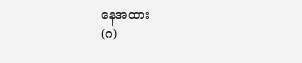နေအထား
(ဂ)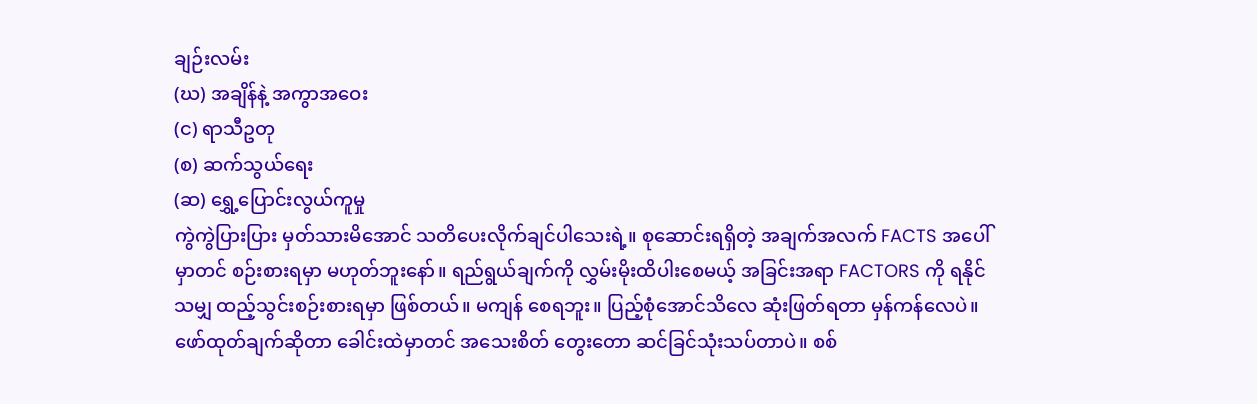ချဉ်းလမ်း
(ဃ) အချိန်နဲ့ အကွာအဝေး
(င) ရာသီဥတု
(စ) ဆက်သွယ်ရေး
(ဆ) ရွှေ့ပြောင်းလွယ်ကူမှု
ကွဲကွဲပြားပြား မှတ်သားမိအောင် သတိပေးလိုက်ချင်ပါသေးရဲ့။ စုဆောင်းရရှိတဲ့ အချက်အလက် FACTS အပေါ်မှာတင် စဉ်းစားရမှာ မဟုတ်ဘူးနော်။ ရည်ရွယ်ချက်ကို လွှမ်းမိုးထိပါးစေမယ့် အခြင်းအရာ FACTORS ကို ရနိုင်သမျှ ထည့်သွင်းစဉ်းစားရမှာ ဖြစ်တယ်။ မကျန် စေရဘူး။ ပြည့်စုံအောင်သိလေ ဆုံးဖြတ်ရတာ မှန်ကန်လေပဲ။
ဖော်ထုတ်ချက်ဆိုတာ ခေါင်းထဲမှာတင် အသေးစိတ် တွေးတော ဆင်ခြင်သုံးသပ်တာပဲ။ စစ်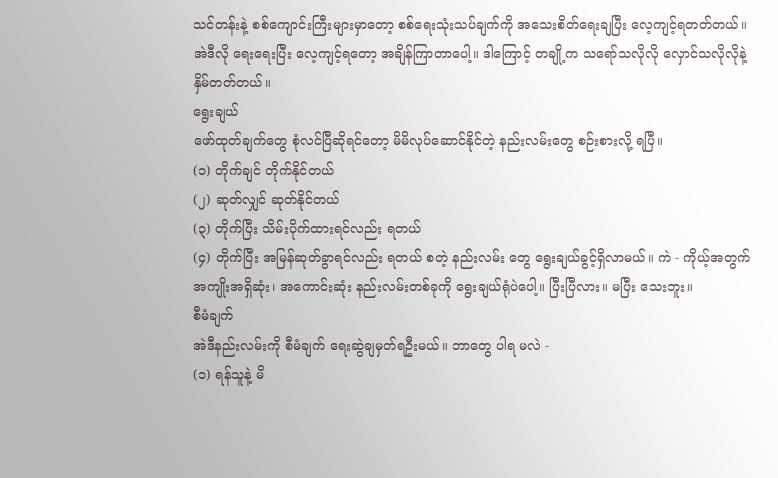သင်တန်းနဲ့ စစ်ကျောင်းကြီးများမှာတော့ စစ်ရေးသုံးသပ်ချက်ကို အသေးစိတ်ရေးချပြီး လေ့ကျင့်ရတတ်တယ်။ အဲဒီလို ရေးရေးပြီး လေ့ကျင့်ရတော့ အချိန်ကြာတာပေါ့။ ဒါကြောင့် တချို့က သရော်သလိုလို လှောင်သလိုလိုနဲ့ နှိမ်တတ်တယ်။
ရွေးချယ်
ဖော်ထုတ်ချက်တွေ စုံလင်ပြီဆိုရင်တော့ မိမိလုပ်ဆောင်နိုင်တဲ့ နည်းလမ်းတွေ စဉ်းစားလို့ ရပြီ။
(၁) တိုက်ချင် တိုက်နိုင်တယ်
(၂) ဆုတ်လျှင် ဆုတ်နိုင်တယ်
(၃) တိုက်ပြီး သိမ်းပိုက်ထားရင်လည်း ရတယ်
(၄) တိုက်ပြီး အမြန်ဆုတ်ခွာရင်လည်း ရတယ် စတဲ့ နည်းလမ်း တွေ ရွေးချယ်ခွင့်ရှိလာမယ်။ ကဲ - ကိုယ့်အတွက် အကျိုးအရှိဆုံး၊ အကောင်းဆုံး နည်းလမ်းတစ်ခုကို ရွေးချယ်ရုံပဲပေါ့။ ပြီးပြီလား။ မပြီး သေးဘူး။
စီမံချက်
အဲဒီနည်းလမ်းကို စီမံချက် ရေးဆွဲချမှတ်ရဦးမယ်။ ဘာတွေ ပါရ မလဲ -
(၁) ရန်သူနဲ့ မိ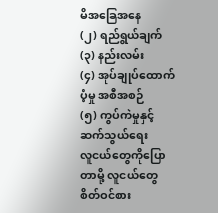မိအခြေအနေ
(၂) ရည်ရွယ်ချက်
(၃) နည်းလမ်း
(၄) အုပ်ချုပ်ထောက်ပံ့မှု အစီအစဉ်
(၅) ကွပ်ကဲမှုနှင့် ဆက်သွယ်ရေး
လူငယ်တွေကိုပြောတာမို့ လူငယ်တွေ စိတ်ဝင်စား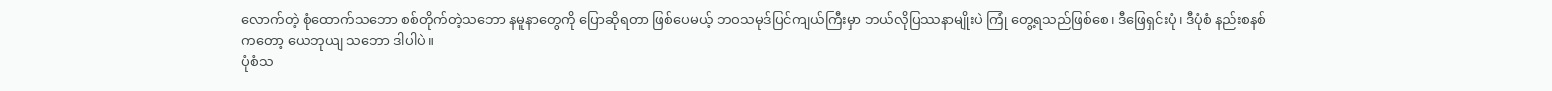လောက်တဲ့ စုံထောက်သဘော စစ်တိုက်တဲ့သဘော နမူနာတွေကို ပြောဆိုရတာ ဖြစ်ပေမယ့် ဘဝသမုဒ်ပြင်ကျယ်ကြီးမှာ ဘယ်လိုပြဿနာမျိုးပဲ ကြုံ တွေ့ရသည်ဖြစ်စေ၊ ဒီဖြေရှင်းပုံ၊ ဒီပုံစံ နည်းစနစ်ကတော့ ယေဘုယျ သဘော ဒါပါပဲ။
ပုံစံသ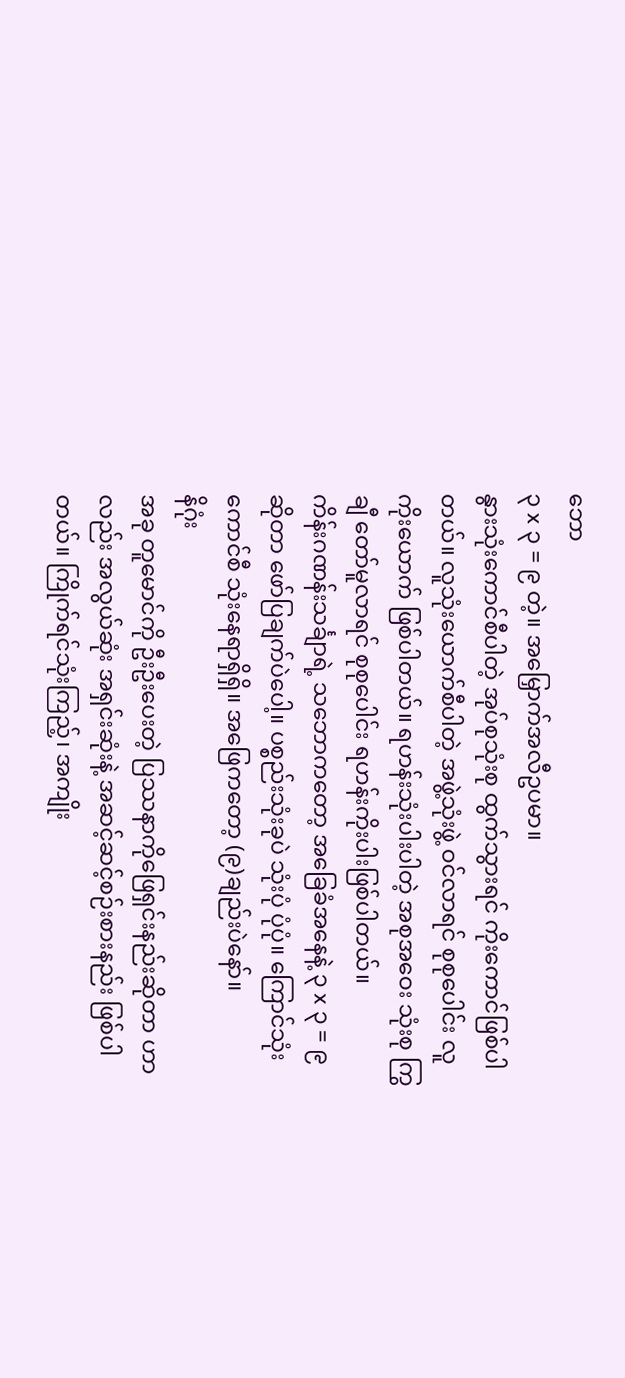ဘော
၃ x ၃ = ၉ တဲ့။ အမြှောက်အလီဥပမာ။
နွားသုံးကောင်စီပါတဲ့ အုပ်စုသုံးစု ထွက်သွားရင် ကိုးကောင်ဖြစ်ပါ တယ်။ လူသုံးယောက်စီပါတဲ့ အဖွဲ့သုံးဖွဲ့ ဝင်လာရင် စုစုပေါင်း လူ ကိုးယောက် ဖြစ်ပါတယ်။ ရဟန်းသုံးပါးပါတဲ့ အစုအဝေး သုံးစု ကြွချီ တော်မူလာရင် စုစုပေါင်း ရဟန်းကိုးပါးဖြစ်ပါတယ်။
ကိန်းဂဏန်းသင်္ချာရဲ့ သဘောကတော့ အခြေခံအနေနဲ့ ၃ x ၃ = ၉ ဆိုတာ ဖော်ပြချက်ပဲပေါ့။ ပစ္စည်းသုံးခုပဲ သုံးပုံ ပုံပုံ။ ကြောင်သုံးကောင်စီ သုံးနေရာရှိရှိ။ အဖြေကတော့ (၉)ချည်းပဲနော်။
နိဂုံး
အခု တူမောင်ကို ဦးဦးပေးတဲ့ ပြဿနာကိုဖြေရှင်းနည်းဆိုတာ ဟာလည်း အလွယ်ဆုံး အရှင်းဆုံးနဲ့ အဆင့်ဆင့်စဉ်းစားနည်း ဖြစ်ပါ တယ်။ ကြိုက်ရင်သုံးကြည့်၊ အကျိုး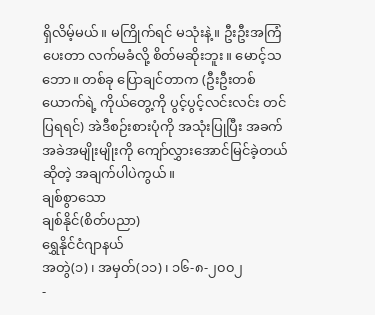ရှိလိမ့်မယ်။ မကြိုက်ရင် မသုံးနဲ့။ ဦးဦးအကြံပေးတာ လက်မခံလို့ စိတ်မဆိုးဘူး။ မောင့်သဘော။ တစ်ခု ပြောချင်တာက (ဦးဦးတစ်ယောက်ရဲ့ ကိုယ်တွေ့ကို ပွင့်ပွင့်လင်းလင်း တင်ပြရရင်) အဲဒီစဉ်းစားပုံကို အသုံးပြုပြီး အခက်အခဲအမျိုးမျိုးကို ကျော်လွှားအောင်မြင်ခဲ့တယ်ဆိုတဲ့ အချက်ပါပဲကွယ်။
ချစ်စွာသော
ချစ်နိုင်(စိတ်ပညာ)
ရွှေနိုင်ငံဂျာနယ်
အတွဲ(၁)၊ အမှတ်(၁၁)၊ ၁၆-၈-၂၀၀၂
-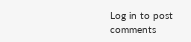Log in to post comments